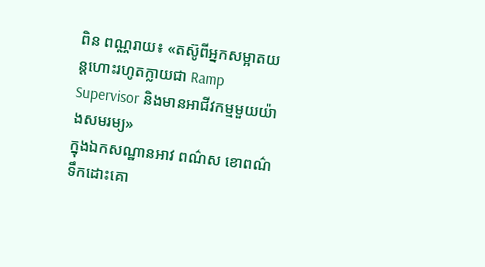ពិន ពណ្ណរាយ៖ «តស៊ូពីអ្នកសម្អាតយន្តហោះរហូតក្លាយជា Ramp Supervisor និងមានអាជីវកម្មមួយយ៉ាងសមរម្យ»
ក្នុងឯកសណ្ឋានអាវ ពណ៌ស ខោពណ៌ទឹកដោះគោ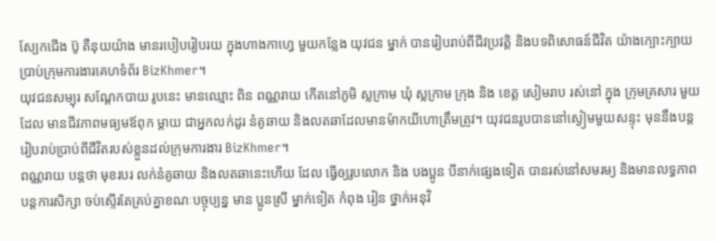ស្បែកជើង ប៊ូ តឺនុយយ៉ាង មានរបៀបរៀបរយ ក្នុងហាងកាហ្វេ មួយកន្លែង យុវជន ម្នាក់ បានរៀបរាប់ពីជីវប្រវត្តិ និងបទពិសោធន៍ជីវិត យ៉ាងក្បោះក្បាយប្រាប់ក្រុមការងារគេហទំព័រ BizKhmer។
យុវជនសម្បុរ សណ្ដែកបាយ រូបនេះ មានឈ្មោះ ពិន ពណ្ណរាយ កើតនៅភូមិ ស្លក្រាម ឃុំ ស្លក្រាម ក្រុង និង ខេត្ត សៀមរាប រស់នៅ ក្នុង ក្រុមគ្រសារ មួយដែល មានជីវភាពមធ្យមឪពុក ម្តាយ ជាអ្នកលក់ដូរ នំគូឆាយ និងលតឆាដែលមានម៉ាកយីហោត្រឹមត្រូវ។ យុវជនរូបបាននៅស្ងៀមមួយសន្ទុះ មុននឹងបន្តរៀបរាប់ប្រាប់ពីជីវិតរបស់ខ្លួនដល់ក្រុមការងារ BizKhmer។
ពណ្ណរាយ បន្តថា មុខរបរ លក់នំគូឆាយ និងលតឆានេះហើយ ដែល ធ្វើឲ្យរូបលោក និង បងប្អូន បីនាក់ផ្សេងទៀត បានរស់នៅសមរម្យ និងមានលទ្ធភាពបន្តការសិក្សា ចប់ស្ទើរតែគ្រប់គ្នាខណៈបច្ចុប្បន្ន មាន ប្អូនស្រី ម្នាក់ទៀត កំពុង រៀន ថ្នាក់អនុវិ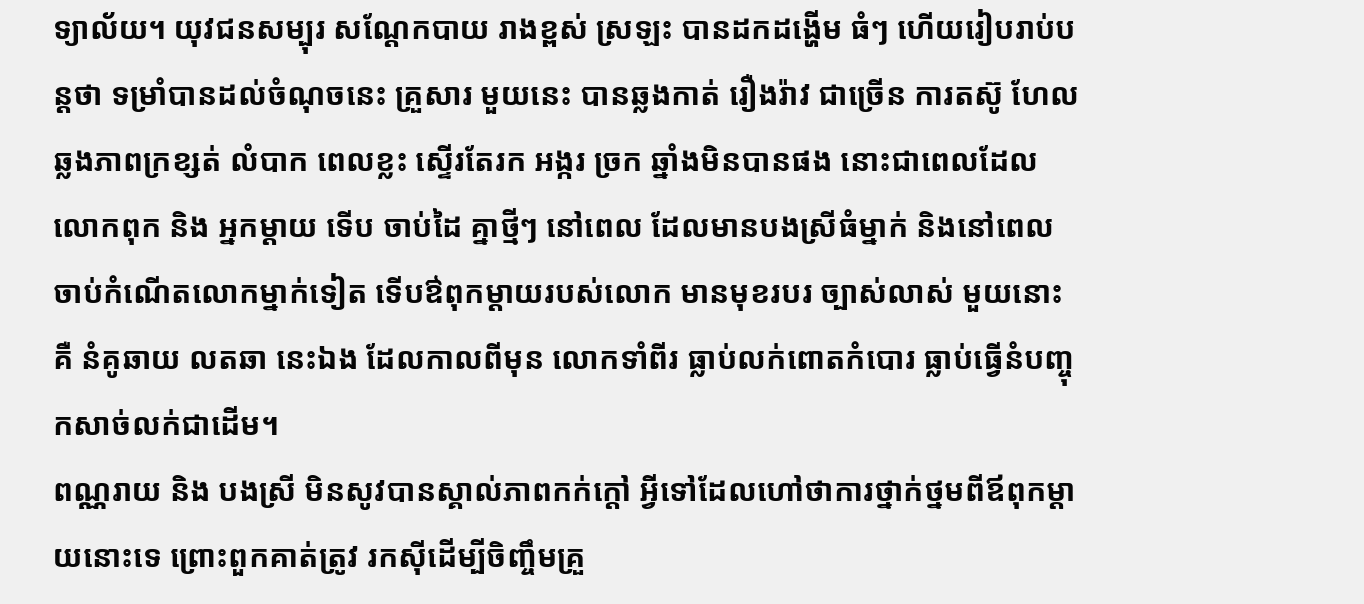ទ្យាល័យ។ យុវជនសម្បុរ សណ្តែកបាយ រាងខ្ពស់ ស្រឡះ បានដកដង្ហើម ធំៗ ហើយរៀបរាប់បន្តថា ទម្រាំបានដល់ចំណុចនេះ គ្រួសារ មួយនេះ បានឆ្លងកាត់ រឿងរ៉ាវ ជាច្រើន ការតស៊ូ ហែលឆ្លងភាពក្រខ្សត់ លំបាក ពេលខ្លះ ស្ទើរតែរក អង្ករ ច្រក ឆ្នាំងមិនបានផង នោះជាពេលដែល លោកពុក និង អ្នកម្តាយ ទើប ចាប់ដៃ គ្នាថ្មីៗ នៅពេល ដែលមានបងស្រីធំម្នាក់ និងនៅពេលចាប់កំណើតលោកម្នាក់ទៀត ទើបឳពុកម្តាយរបស់លោក មានមុខរបរ ច្បាស់លាស់ មួយនោះគឺ នំគូឆាយ លតឆា នេះឯង ដែលកាលពីមុន លោកទាំពីរ ធ្លាប់លក់ពោតកំបោរ ធ្លាប់ធ្វើនំបញ្ចុកសាច់លក់ជាដើម។
ពណ្ណរាយ និង បងស្រី មិនសូវបានស្គាល់ភាពកក់ក្តៅ អ្វីទៅដែលហៅថាការថ្នាក់ថ្នមពីឪពុកម្តាយនោះទេ ព្រោះពួកគាត់ត្រូវ រកស៊ីដើម្បីចិញ្ចឹមគ្រួ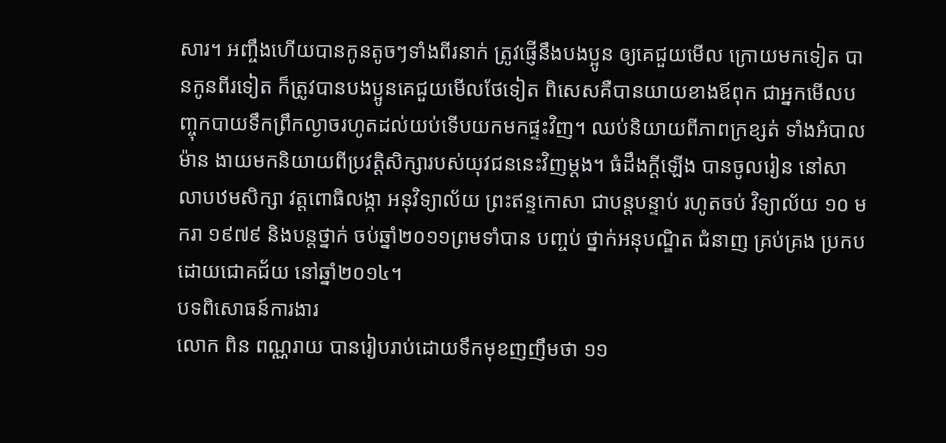សារ។ អញ្ចឹងហើយបានកូនតូចៗទាំងពីរនាក់ ត្រូវផ្ញើនឹងបងប្អូន ឲ្យគេជួយមើល ក្រោយមកទៀត បានកូនពីរទៀត ក៏ត្រូវបានបងប្អូនគេជួយមើលថែទៀត ពិសេសគឺបានយាយខាងឪពុក ជាអ្នកមើលបញ្ចុកបាយទឹកព្រឹកល្ងាចរហូតដល់យប់ទើបយកមកផ្ទះវិញ។ ឈប់និយាយពីភាពក្រខ្សត់ ទាំងអំបាលម៉ាន ងាយមកនិយាយពីប្រវត្តិសិក្សារបស់យុវជននេះវិញម្ដង។ ធំដឹងក្តីឡើង បានចូលរៀន នៅសាលាបឋមសិក្សា វត្តពោធិលង្កា អនុវិទ្យាល័យ ព្រះឥន្ទកោសា ជាបន្តបន្ទាប់ រហូតចប់ វិទ្យាល័យ ១០ មករា ១៩៧៩ និងបន្តថ្នាក់ ចប់ឆ្នាំ២០១១ព្រមទាំបាន បញ្ចប់ ថ្នាក់អនុបណ្ឌិត ជំនាញ គ្រប់គ្រង ប្រកបដោយជោគជ័យ នៅឆ្នាំ២០១៤។
បទពិសោធន៍ការងារ
លោក ពិន ពណ្ណរាយ បានរៀបរាប់ដោយទឹកមុខញញឹមថា ១១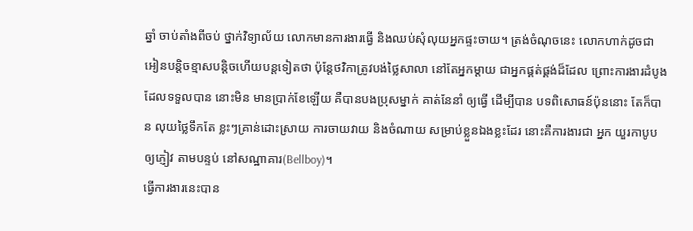ឆ្នាំ ចាប់តាំងពីចប់ ថ្នាក់វិទ្យាល័យ លោកមានការងារធ្វើ និងឈប់សុំលុយអ្នកផ្ទះចាយ។ ត្រង់ចំណុចនេះ លោកហាក់ដូចជាអៀនបន្តិចខ្មាសបន្តិចហើយបន្តទៀតថា ប៉ុន្តែថវិកាត្រូវបង់ថ្លៃសាលា នៅតែអ្នកម្តាយ ជាអ្នកផ្គត់ផ្គង់ដ៏ដែល ព្រោះការងារដំបូងដែលទទួលបាន នោះមិន មានប្រាក់ខែឡើយ គឺបានបងប្រុសម្នាក់ គាត់នែនាំ ឲ្យធ្វើ ដើម្បីបាន បទពិសោធន៍ប៉ុននោះ តែក៏បាន លុយថ្លៃទឹកតែ ខ្លះៗគ្រាន់ដោះស្រាយ ការចាយវាយ និងចំណាយ សម្រាប់ខ្លួនឯងខ្លះដែរ នោះគឺការងារជា អ្នក យួរកាបូប ឲ្យភ្ញៀវ តាមបន្ទប់ នៅសណ្ឋាគារ(Bellboy)។
ធ្វើការងារនេះបាន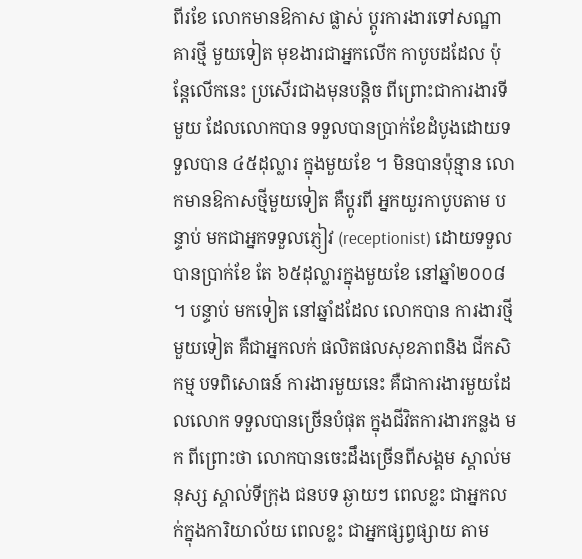ពីរខែ លោកមានឱកាស ផ្លាស់ ប្តូរការងារទៅសណ្ឋាគារថ្មី មួយទៀត មុខងារជាអ្នកលើក កាបូបដដែល ប៉ុន្តែលើកនេះ ប្រសើរជាងមុនបន្តិច ពីព្រោះជាការងារទីមួយ ដែលលោកបាន ទទួលបានប្រាក់ខែដំបូងដោយទទួលបាន ៤៥ដុល្លារ ក្នុងមួយខែ ។ មិនបានប៉ុន្មាន លោកមានឱកាសថ្មីមួយទៀត គឺប្តូរពី អ្នកយួរកាបូបតាម បន្ទាប់ មកជាអ្នកទទួលភ្ញៀវ (receptionist) ដោយទទួលបានប្រាក់ខែ តែ ៦៥ដុល្លារក្នុងមួយខែ នៅឆ្នាំ២០០៨ ។ បន្ទាប់ មកទៀត នៅឆ្នាំដដែល លោកបាន ការងារថ្មី មួយទៀត គឺជាអ្នកលក់ ផលិតផលសុខភាពនិង ជីកសិកម្ម បទពិសោធន៍ ការងារមួយនេះ គឺជាការងារមួយដែលលោក ទទួលបានច្រើនបំផុត ក្នុងជីវិតការងារកន្លង មក ពីព្រោះថា លោកបានចេះដឹងច្រើនពីសង្គម ស្គាល់មនុស្ស ស្គាល់ទីក្រុង ជនបទ ឆ្ងាយៗ ពេលខ្លះ ជាអ្នកលក់ក្នុងការិយាល័យ ពេលខ្លះ ជាអ្នកផ្សព្វផ្សាយ តាម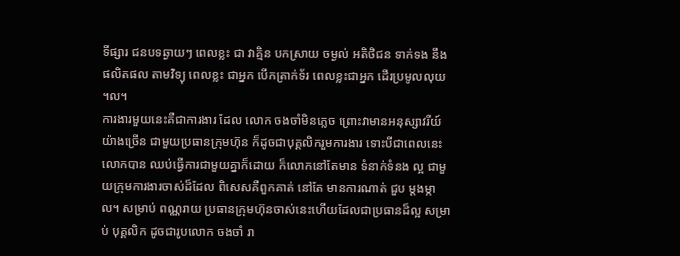ទីផ្សារ ជនបទឆ្ងាយៗ ពេលខ្លះ ជា វាគ្មិន បកស្រាយ ចម្ងល់ អតិថិជន ទាក់ទង នឹងផលិតផល តាមវិទ្យុ ពេលខ្លះ ជាអ្នក បើកត្រាក់ទ័រ ពេលខ្លះជាអ្នក ដើរប្រមូលលុយ ។ល។
ការងារមួយនេះគឺជាការងារ ដែល លោក ចងចាំមិនភ្លេច ព្រោះវាមានអនុស្សាវរីយ៍ យ៉ាងច្រើន ជាមួយប្រធានក្រុមហ៊ុន ក៏ដូចជាបុគ្គលិករួមការងារ ទោះបីជាពេលនេះ លោកបាន ឈប់ធ្វើការជាមួយគ្នាក៏ដោយ ក៏លោកនៅតែមាន ទំនាក់ទំនង ល្អ ជាមួយក្រុមការងារចាស់ដ៏ដែល ពិសេសគឺពួកគាត់ នៅតែ មានការណាត់ ជួប ម្តងម្កាល។ សម្រាប់ ពណ្ណរាយ ប្រធានក្រុមហ៊ុនចាស់នេះហើយដែលជាប្រធានដ៏ល្អ សម្រាប់ បុគ្គលិក ដូចជារូបលោក ចងចាំ រា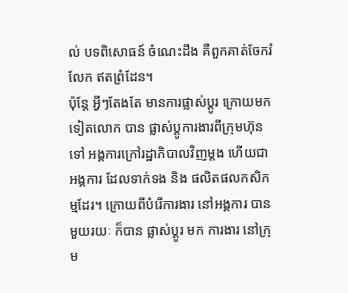ល់ បទពិសោធន៍ ចំណេះដឹង គឺពួកគាត់ចែករំលែក ឥតព្រំដែន។
ប៉ុន្តែ អ្វីៗតែងតែ មានការផ្លាស់ប្ដូរ ក្រោយមកទៀតលោក បាន ផ្លាស់ប្តូការងារពីក្រុមហ៊ុនទៅ អង្គការក្រៅរដ្ឋាភិបាលវិញម្តង ហើយជាអង្គការ ដែលទាក់ទង និង ផលិតផលកសិកម្មដែរ។ ក្រោយពីបំរើការងារ នៅអង្គការ បានមួយរយៈ ក៏បាន ផ្លាស់ប្ដូរ មក ការងារ នៅក្រុម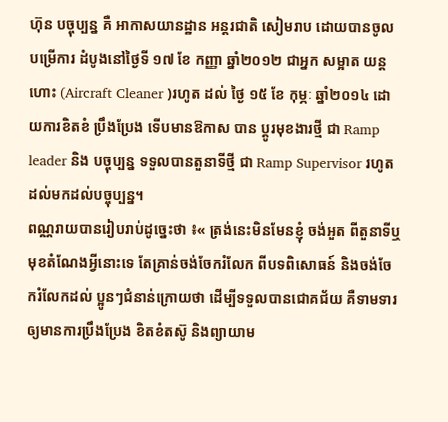ហ៊ុន បច្ចុប្បន្ន គឺ អាកាសយានដ្ឋាន អន្តរជាតិ សៀមរាប ដោយបានចូលបម្រើការ ដំបូងនៅថ្ងៃទី ១៧ ខែ កញ្ញា ឆ្នាំ២០១២ ជាអ្នក សម្អាត យន្តហោះ (Aircraft Cleaner )រហូត ដល់ ថ្ងៃ ១៥ ខែ កុម្ភៈ ឆ្នាំ២០១៤ ដោយការខិតខំ ប្រឹងប្រែង ទើបមានឱកាស បាន ប្ដូរមុខងារថ្មី ជា Ramp leader និង បច្ចុប្បន្ន ទទួលបានតួនាទីថ្មី ជា Ramp Supervisor រហូតដល់មកដល់បច្ចុប្បន្ន។
ពណ្ណរាយបានរៀបរាប់ដូច្នេះថា ៖« ត្រង់នេះមិនមែនខ្ញុំ ចង់អួត ពីតួនាទីឬមុខតំណែងអ្វីនោះទេ តែគ្រាន់ចង់ចែករំលែក ពីបទពិសោធន៍ និងចង់ចែករំលែកដល់ ប្អូនៗជំនាន់ក្រោយថា ដើម្បីទទួលបានជោគជ័យ គឺទាមទារ ឲ្យមានការប្រឹងប្រែង ខិតខំតស៊ូ និងព្យាយាម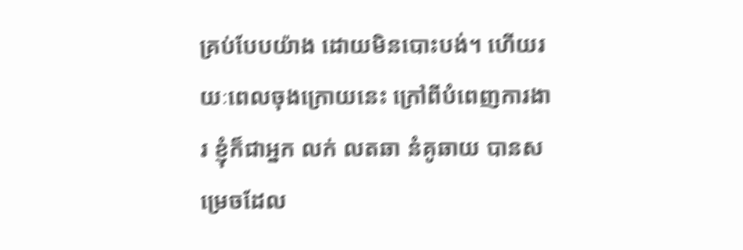គ្រប់បែបយ៉ាង ដោយមិនបោះបង់។ ហើយរយៈពេលចុងក្រោយនេះ ក្រៅពីបំពេញការងារ ខ្ញុំក៏ជាអ្នក លក់ លតឆា នំគូឆាយ បានសម្រេចដែល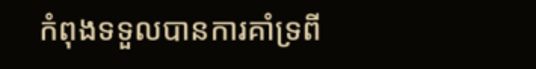កំពុងទទួលបានការគាំទ្រពី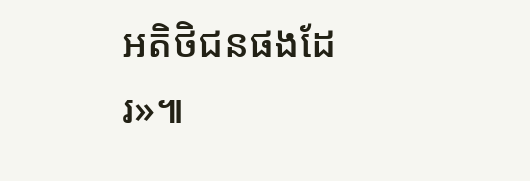អតិថិជនផងដែរ»៕